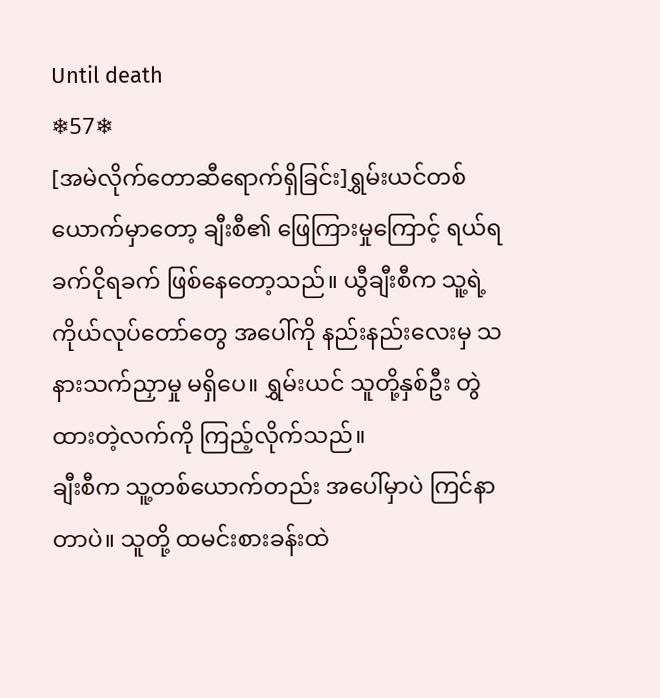Until death
❄57❄
[အမဲလိုက်တောဆီရောက်ရှိခြင်း]ရွှမ်းယင်တစ်ယောက်မှာတော့ ချီးစီ၏ ဖြေကြားမှုကြောင့် ရယ်ရခက်ငိုရခက် ဖြစ်နေတော့သည်။ ယွီချီးစီက သူ့ရဲ့ ကိုယ်လုပ်တော်တွေ အပေါ်ကို နည်းနည်းလေးမှ သနားသက်ညှာမှု မရှိပေ။ ရွှမ်းယင် သူတို့နှစ်ဦး တွဲထားတဲ့လက်ကို ကြည့်လိုက်သည်။
ချီးစီက သူ့တစ်ယောက်တည်း အပေါ်မှာပဲ ကြင်နာတာပဲ။ သူတို့ ထမင်းစားခန်းထဲ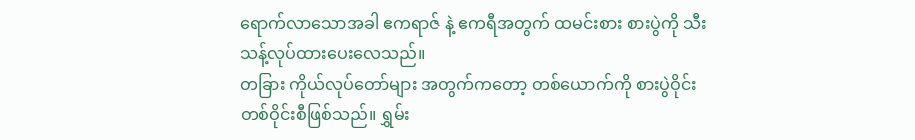ရောက်လာသောအခါ ဧကရာဇ် နဲ့ ဧကရီအတွက် ထမင်းစား စားပွဲကို သီးသန့်လုပ်ထားပေးလေသည်။
တခြား ကိုယ်လုပ်တော်များ အတွက်ကတော့ တစ်ယောက်ကို စားပွဲဝိုင်း တစ်ဝိုင်းစီဖြစ်သည်။ ရွှမ်း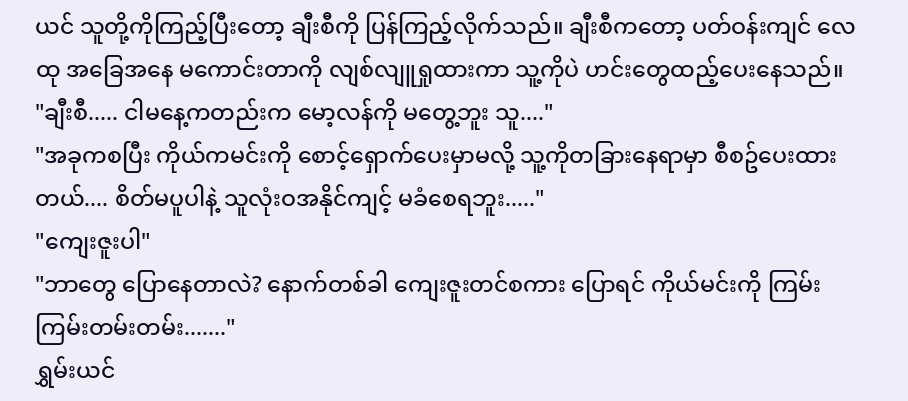ယင် သူတို့ကိုကြည့်ပြီးတော့ ချီးစီကို ပြန်ကြည့်လိုက်သည်။ ချီးစီကတော့ ပတ်ဝန်းကျင် လေထု အခြေအနေ မကောင်းတာကို လျစ်လျူရှုထားကာ သူ့ကိုပဲ ဟင်းတွေထည့်ပေးနေသည်။
"ချီးစီ..... ငါမနေ့ကတည်းက မော့လန်ကို မတွေ့ဘူး သူ...."
"အခုကစပြီး ကိုယ်ကမင်းကို စောင့်ရှောက်ပေးမှာမလို့ သူ့ကိုတခြားနေရာမှာ စီစဥ်ပေးထားတယ်.... စိတ်မပူပါနဲ့ သူလုံးဝအနိုင်ကျင့် မခံစေရဘူး....."
"ကျေးဇူးပါ"
"ဘာတွေ ပြောနေတာလဲ? နောက်တစ်ခါ ကျေးဇူးတင်စကား ပြောရင် ကိုယ်မင်းကို ကြမ်းကြမ်းတမ်းတမ်း......."
ရွှမ်းယင်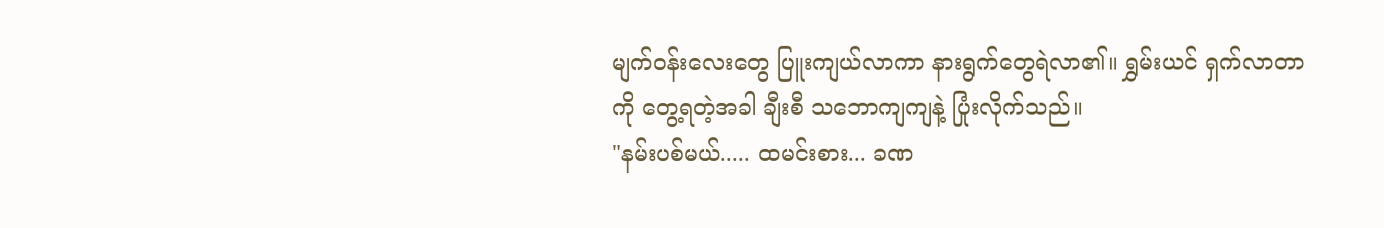မျက်ဝန်းလေးတွေ ပြူးကျယ်လာကာ နားရွက်တွေရဲလာ၏။ ရွှမ်းယင် ရှက်လာတာကို တွေ့ရတဲ့အခါ ချီးစီ သဘောကျကျနဲ့ ပြုံးလိုက်သည်။
"နမ်းပစ်မယ်..... ထမင်းစား... ခဏ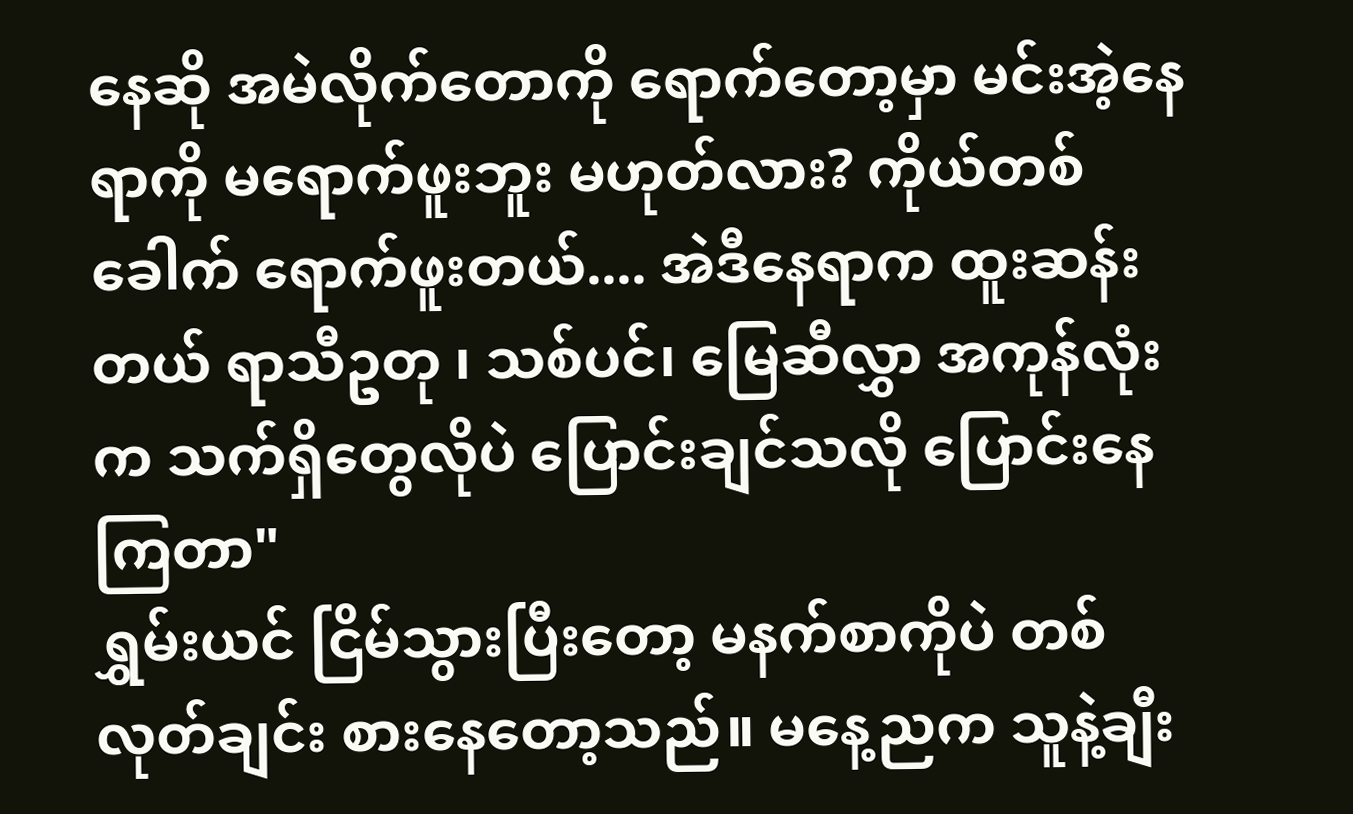နေဆို အမဲလိုက်တောကို ရောက်တော့မှာ မင်းအဲ့နေရာကို မရောက်ဖူးဘူး မဟုတ်လား? ကိုယ်တစ်ခေါက် ရောက်ဖူးတယ်.... အဲဒီနေရာက ထူးဆန်းတယ် ရာသီဥတု ၊ သစ်ပင်၊ မြေဆီလွှာ အကုန်လုံးက သက်ရှိတွေလိုပဲ ပြောင်းချင်သလို ပြောင်းနေကြတာ"
ရွှမ်းယင် ငြိမ်သွားပြီးတော့ မနက်စာကိုပဲ တစ်လုတ်ချင်း စားနေတော့သည်။ မနေ့ညက သူနဲ့ချီး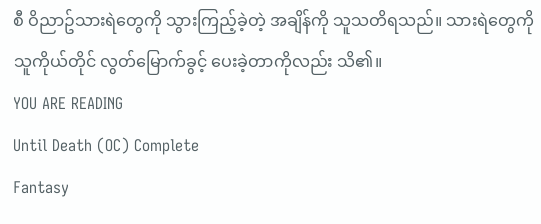စီ ဝိညာဥ်သားရဲတွေကို သွားကြည့်ခဲ့တဲ့ အချိန်ကို သူသတိရသည်။ သားရဲတွေကို သူကိုယ်တိုင် လွတ်မြောက်ခွင့် ပေးခဲ့တာကိုလည်း သိ၏။
YOU ARE READING
Until Death (OC) Complete
Fantasy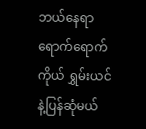ဘယ်နေရာရောက်ရောက် ကိုယ် ရွှမ်းယင်နဲ့ပြန်ဆုံမယ်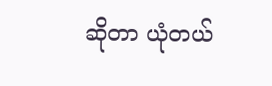ဆိုတာ ယုံတယ်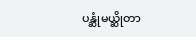ပန္ဆုံမယ္ဆိုတာ